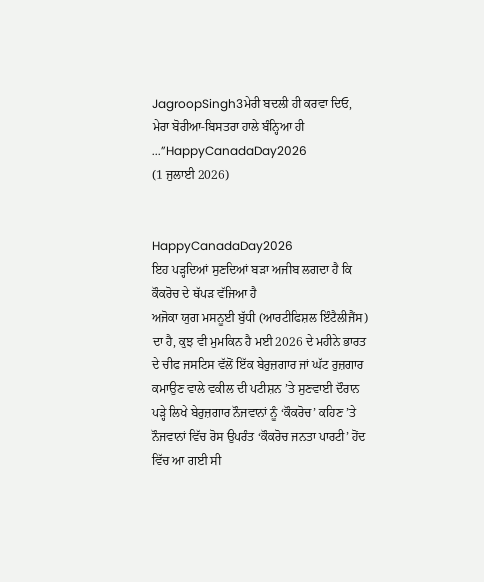JagroopSingh3ਮੇਰੀ ਬਦਲੀ ਹੀ ਕਰਵਾ ਦਿਓ, ਮੇਰਾ ਬੋਰੀਆ-ਬਿਸਤਰਾ ਹਾਲੇ ਬੰਨ੍ਹਿਆ ਹੀ ...”HappyCanadaDay2026
(1 ਜੁਲਾਈ 2026)


HappyCanadaDay2026
ਇਹ ਪੜ੍ਹਦਿਆਂ ਸੁਣਦਿਆਂ ਬੜਾ ਅਜੀਬ ਲਗਦਾ ਹੈ ਕਿ ਕੌਕਰੋਚ ਦੇ ਥੱਪੜ ਵੱਜਿਆ ਹੈ
ਅਜੋਕਾ ਯੁਗ ਮਸਨੂਈ ਬੁੱਧੀ (ਆਰਟੀਫਿਸ਼ਲ ਇੰਟੈਲੀਜੈਂਸ) ਦਾ ਹੈ, ਕੁਝ ਵੀ ਮੁਮਕਿਨ ਹੈ ਮਈ 2026 ਦੇ ਮਹੀਨੇ ਭਾਰਤ ਦੇ ਚੀਫ ਜਸਟਿਸ ਵੱਲੋਂ ਇੱਕ ਬੇਰੁਜ਼ਗਾਰ ਜਾਂ ਘੱਟ ਰੁਜ਼ਗਾਰ ਕਮਾਉਣ ਵਾਲੇ ਵਕੀਲ ਦੀ ਪਟੀਸ਼ਨ ’ਤੇ ਸੁਣਵਾਈ ਦੌਰਾਨ ਪੜ੍ਹੇ ਲਿਖੇ ਬੇਰੁਜ਼ਗਾਰ ਨੌਜਵਾਨਾਂ ਨੂੰ ‘ਕੌਕਰੋਚ’ ਕਹਿਣ ’ਤੇ ਨੌਜਵਾਨਾਂ ਵਿੱਚ ਰੋਸ ਉਪਰੰਤ ‘ਕੌਕਰੋਚ ਜਨਤਾ ਪਾਰਟੀ’ ਹੋਂਦ ਵਿੱਚ ਆ ਗਈ ਸੀ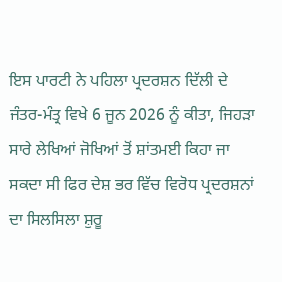ਇਸ ਪਾਰਟੀ ਨੇ ਪਹਿਲਾ ਪ੍ਰਦਰਸ਼ਨ ਦਿੱਲੀ ਦੇ ਜੰਤਰ-ਮੰਤ੍ਰ ਵਿਖੇ 6 ਜੂਨ 2026 ਨੂੰ ਕੀਤਾ, ਜਿਹੜਾ ਸਾਰੇ ਲੇਖਿਆਂ ਜੋਖਿਆਂ ਤੋਂ ਸ਼ਾਂਤਮਈ ਕਿਹਾ ਜਾ ਸਕਦਾ ਸੀ ਫਿਰ ਦੇਸ਼ ਭਰ ਵਿੱਚ ਵਿਰੋਧ ਪ੍ਰਦਰਸ਼ਨਾਂ ਦਾ ਸਿਲਸਿਲਾ ਸ਼ੁਰੂ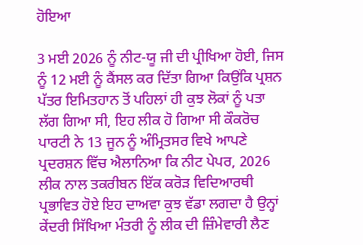ਹੋਇਆ

3 ਮਈ 2026 ਨੂੰ ਨੀਟ-ਯੂ ਜੀ ਦੀ ਪ੍ਰੀਖਿਆ ਹੋਈ, ਜਿਸ ਨੂੰ 12 ਮਈ ਨੂੰ ਕੈਂਸਲ ਕਰ ਦਿੱਤਾ ਗਿਆ ਕਿਉਂਕਿ ਪ੍ਰਸ਼ਨ ਪੱਤਰ ਇਮਿਤਹਾਨ ਤੋਂ ਪਹਿਲਾਂ ਹੀ ਕੁਝ ਲੋਕਾਂ ਨੂੰ ਪਤਾ ਲੱਗ ਗਿਆ ਸੀ, ਇਹ ਲੀਕ ਹੋ ਗਿਆ ਸੀ ਕੌਕਰੋਚ ਪਾਰਟੀ ਨੇ 13 ਜੂਨ ਨੂੰ ਅੰਮ੍ਰਿਤਸਰ ਵਿਖੇ ਆਪਣੇ ਪ੍ਰਦਰਸ਼ਨ ਵਿੱਚ ਐਲਾਨਿਆ ਕਿ ਨੀਟ ਪੇਪਰ, 2026 ਲੀਕ ਨਾਲ ਤਕਰੀਬਨ ਇੱਕ ਕਰੋੜ ਵਿਦਿਆਰਥੀ ਪ੍ਰਭਾਵਿਤ ਹੋਏ ਇਹ ਦਾਅਵਾ ਕੁਝ ਵੱਡਾ ਲਗਦਾ ਹੈ ਉਨ੍ਹਾਂ ਕੇਂਦਰੀ ਸਿੱਖਿਆ ਮੰਤਰੀ ਨੂੰ ਲੀਕ ਦੀ ਜ਼ਿੰਮੇਵਾਰੀ ਲੈਣ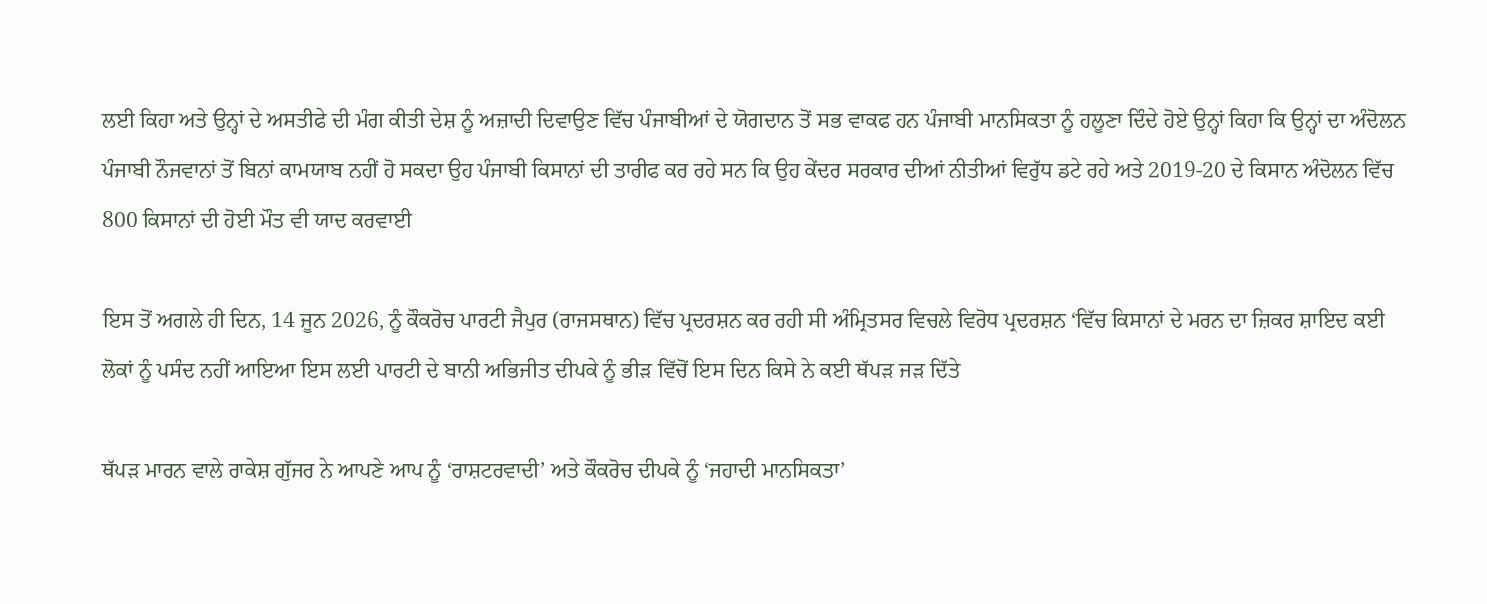ਲਈ ਕਿਹਾ ਅਤੇ ਉਨ੍ਹਾਂ ਦੇ ਅਸਤੀਫੇ ਦੀ ਮੰਗ ਕੀਤੀ ਦੇਸ਼ ਨੂੰ ਅਜ਼ਾਦੀ ਦਿਵਾਉਣ ਵਿੱਚ ਪੰਜਾਬੀਆਂ ਦੇ ਯੋਗਦਾਨ ਤੋਂ ਸਭ ਵਾਕਫ ਹਨ ਪੰਜਾਬੀ ਮਾਨਸਿਕਤਾ ਨੂੰ ਹਲੂਣਾ ਦਿੰਦੇ ਹੋਏ ਉਨ੍ਹਾਂ ਕਿਹਾ ਕਿ ਉਨ੍ਹਾਂ ਦਾ ਅੰਦੋਲਨ ਪੰਜਾਬੀ ਨੌਜਵਾਨਾਂ ਤੋਂ ਬਿਨਾਂ ਕਾਮਯਾਬ ਨਹੀਂ ਹੋ ਸਕਦਾ ਉਹ ਪੰਜਾਬੀ ਕਿਸਾਨਾਂ ਦੀ ਤਾਰੀਫ ਕਰ ਰਹੇ ਸਨ ਕਿ ਉਹ ਕੇਂਦਰ ਸਰਕਾਰ ਦੀਆਂ ਨੀਤੀਆਂ ਵਿਰੁੱਧ ਡਟੇ ਰਹੇ ਅਤੇ 2019-20 ਦੇ ਕਿਸਾਨ ਅੰਦੋਲਨ ਵਿੱਚ 800 ਕਿਸਾਨਾਂ ਦੀ ਹੋਈ ਮੌਤ ਵੀ ਯਾਦ ਕਰਵਾਈ

ਇਸ ਤੋਂ ਅਗਲੇ ਹੀ ਦਿਨ, 14 ਜੂਨ 2026, ਨੂੰ ਕੌਕਰੋਚ ਪਾਰਟੀ ਜੈਪੁਰ (ਰਾਜਸਥਾਨ) ਵਿੱਚ ਪ੍ਰਦਰਸ਼ਨ ਕਰ ਰਹੀ ਸੀ ਅੰਮ੍ਰਿਤਸਰ ਵਿਚਲੇ ਵਿਰੋਧ ਪ੍ਰਦਰਸ਼ਨ ‘ਵਿੱਚ ਕਿਸਾਨਾਂ ਦੇ ਮਰਨ ਦਾ ਜ਼ਿਕਰ ਸ਼ਾਇਦ ਕਈ ਲੋਕਾਂ ਨੂੰ ਪਸੰਦ ਨਹੀਂ ਆਇਆ ਇਸ ਲਈ ਪਾਰਟੀ ਦੇ ਬਾਨੀ ਅਭਿਜੀਤ ਦੀਪਕੇ ਨੂੰ ਭੀੜ ਵਿੱਚੋਂ ਇਸ ਦਿਨ ਕਿਸੇ ਨੇ ਕਈ ਥੱਪੜ ਜੜ ਦਿੱਤੇ

ਥੱਪੜ ਮਾਰਨ ਵਾਲੇ ਰਾਕੇਸ਼ ਗੁੱਜਰ ਨੇ ਆਪਣੇ ਆਪ ਨੂੰ ‘ਰਾਸ਼ਟਰਵਾਦੀ’ ਅਤੇ ਕੌਕਰੋਚ ਦੀਪਕੇ ਨੂੰ ‘ਜਹਾਦੀ ਮਾਨਸਿਕਤਾ’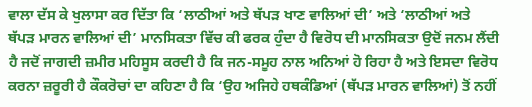ਵਾਲਾ ਦੱਸ ਕੇ ਖੁਲਾਸਾ ਕਰ ਦਿੱਤਾ ਕਿ ‘ਲਾਠੀਆਂ ਅਤੇ ਥੱਪੜ ਖਾਣ ਵਾਲਿਆਂ ਦੀ’ ਅਤੇ ‘ਲਾਠੀਆਂ ਅਤੇ ਥੱਪੜ ਮਾਰਨ ਵਾਲਿਆਂ ਦੀ’ ਮਾਨਸਿਕਤਾ ਵਿੱਚ ਕੀ ਫਰਕ ਹੁੰਦਾ ਹੈ ਵਿਰੋਧ ਦੀ ਮਾਨਸਿਕਤਾ ਉਦੋਂ ਜਨਮ ਲੈਂਦੀ ਹੈ ਜਦੋਂ ਜਾਗਦੀ ਜ਼ਮੀਰ ਮਹਿਸੂਸ ਕਰਦੀ ਹੈ ਕਿ ਜਨ-ਸਮੂਹ ਨਾਲ ਅਨਿਆਂ ਹੋ ਰਿਹਾ ਹੈ ਅਤੇ ਇਸਦਾ ਵਿਰੋਧ ਕਰਨਾ ਜ਼ਰੂਰੀ ਹੈ ਕੌਕਰੋਚਾਂ ਦਾ ਕਹਿਣਾ ਹੈ ਕਿ ‘ਉਹ ਅਜਿਹੇ ਹਥਕੰਡਿਆਂ (ਥੱਪੜ ਮਾਰਨ ਵਾਲਿਆਂ) ਤੋਂ ਨਹੀਂ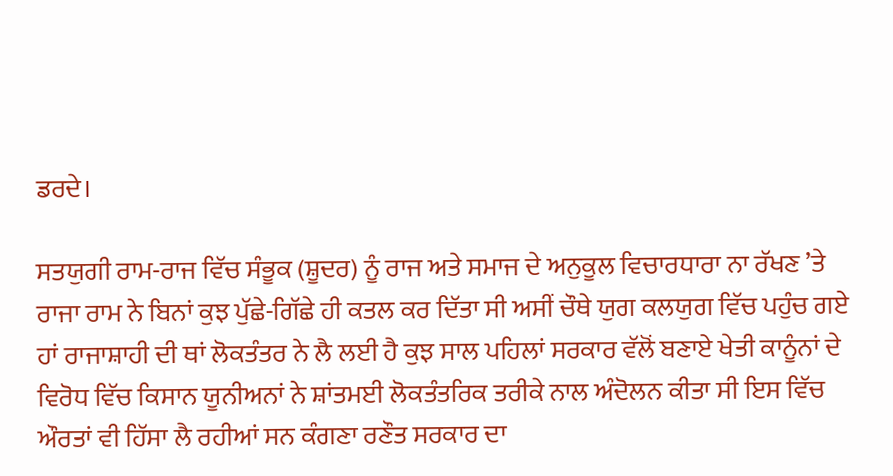ਡਰਦੇ।

ਸਤਯੁਗੀ ਰਾਮ-ਰਾਜ ਵਿੱਚ ਸੰਭੂਕ (ਸ਼ੂਦਰ) ਨੂੰ ਰਾਜ ਅਤੇ ਸਮਾਜ ਦੇ ਅਨੁਕੂਲ ਵਿਚਾਰਧਾਰਾ ਨਾ ਰੱਖਣ ’ਤੇ ਰਾਜਾ ਰਾਮ ਨੇ ਬਿਨਾਂ ਕੁਝ ਪੁੱਛੇ-ਗਿੱਛੇ ਹੀ ਕਤਲ ਕਰ ਦਿੱਤਾ ਸੀ ਅਸੀਂ ਚੌਥੇ ਯੁਗ ਕਲਯੁਗ ਵਿੱਚ ਪਹੁੰਚ ਗਏ ਹਾਂ ਰਾਜਾਸ਼ਾਹੀ ਦੀ ਥਾਂ ਲੋਕਤੰਤਰ ਨੇ ਲੈ ਲਈ ਹੈ ਕੁਝ ਸਾਲ ਪਹਿਲਾਂ ਸਰਕਾਰ ਵੱਲੋਂ ਬਣਾਏ ਖੇਤੀ ਕਾਨੂੰਨਾਂ ਦੇ ਵਿਰੋਧ ਵਿੱਚ ਕਿਸਾਨ ਯੂਨੀਅਨਾਂ ਨੇ ਸ਼ਾਂਤਮਈ ਲੋਕਤੰਤਰਿਕ ਤਰੀਕੇ ਨਾਲ ਅੰਦੋਲਨ ਕੀਤਾ ਸੀ ਇਸ ਵਿੱਚ ਔਰਤਾਂ ਵੀ ਹਿੱਸਾ ਲੈ ਰਹੀਆਂ ਸਨ ਕੰਗਣਾ ਰਣੌਤ ਸਰਕਾਰ ਦਾ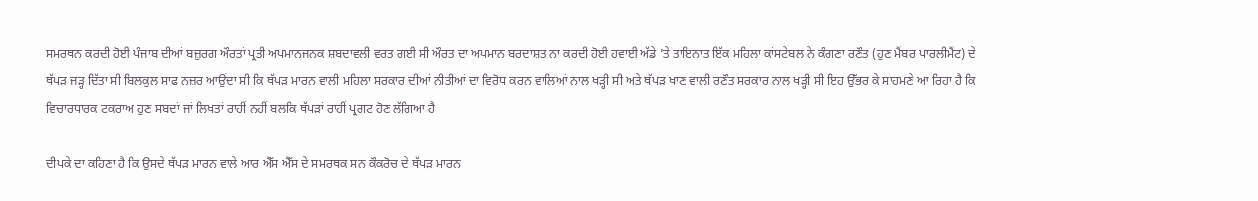ਸਮਰਥਨ ਕਰਦੀ ਹੋਈ ਪੰਜਾਬ ਦੀਆਂ ਬਜ਼ੁਰਗ ਔਰਤਾਂ ਪ੍ਰਤੀ ਅਪਮਾਨਜਨਕ ਸ਼ਬਦਾਵਲੀ ਵਰਤ ਗਈ ਸੀ ਔਰਤ ਦਾ ਅਪਮਾਨ ਬਰਦਾਸ਼ਤ ਨਾ ਕਰਦੀ ਹੋਈ ਹਵਾਈ ਅੱਡੇ ’ਤੇ ਤਾਇਨਾਤ ਇੱਕ ਮਹਿਲਾ ਕਾਂਸਟੇਬਲ ਨੇ ਕੰਗਣਾ ਰਣੌਤ (ਹੁਣ ਮੈਂਬਰ ਪਾਰਲੀਮੈਂਟ) ਦੇ ਥੱਪੜ ਜੜ੍ਹ ਦਿੱਤਾ ਸੀ ਬਿਲਕੁਲ ਸਾਫ ਨਜ਼ਰ ਆਉਂਦਾ ਸੀ ਕਿ ਥੱਪੜ ਮਾਰਨ ਵਾਲੀ ਮਹਿਲਾ ਸਰਕਾਰ ਦੀਆਂ ਨੀਤੀਆਂ ਦਾ ਵਿਰੋਧ ਕਰਨ ਵਾਲਿਆਂ ਨਾਲ ਖੜ੍ਹੀ ਸੀ ਅਤੇ ਥੱਪੜ ਖਾਣ ਵਾਲੀ ਰਣੌਤ ਸਰਕਾਰ ਨਾਲ ਖੜ੍ਹੀ ਸੀ ਇਹ ਉੱਭਰ ਕੇ ਸਾਹਮਣੇ ਆ ਰਿਹਾ ਹੈ ਕਿ ਵਿਚਾਰਧਾਰਕ ਟਕਰਾਅ ਹੁਣ ਸਬਦਾਂ ਜਾਂ ਲਿਖਤਾਂ ਰਾਹੀਂ ਨਹੀਂ ਬਲਕਿ ਥੱਪੜਾਂ ਰਾਹੀਂ ਪ੍ਰਗਟ ਹੋਣ ਲੱਗਿਆ ਹੈ

ਦੀਪਕੇ ਦਾ ਕਹਿਣਾ ਹੈ ਕਿ ਉਸਦੇ ਥੱਪੜ ਮਾਰਨ ਵਾਲੇ ਆਰ ਐੱਸ ਐੱਸ ਦੇ ਸਮਰਥਕ ਸਨ ਕੌਕਰੋਚ ਦੇ ਥੱਪੜ ਮਾਰਨ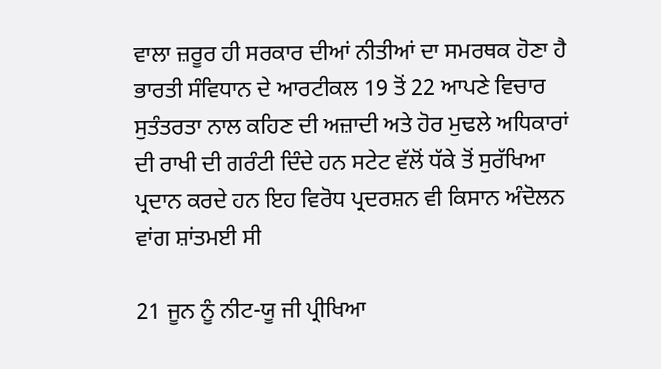ਵਾਲਾ ਜ਼ਰੂਰ ਹੀ ਸਰਕਾਰ ਦੀਆਂ ਨੀਤੀਆਂ ਦਾ ਸਮਰਥਕ ਹੋਣਾ ਹੈ ਭਾਰਤੀ ਸੰਵਿਧਾਨ ਦੇ ਆਰਟੀਕਲ 19 ਤੋਂ 22 ਆਪਣੇ ਵਿਚਾਰ ਸੁਤੰਤਰਤਾ ਨਾਲ ਕਹਿਣ ਦੀ ਅਜ਼ਾਦੀ ਅਤੇ ਹੋਰ ਮੁਢਲੇ ਅਧਿਕਾਰਾਂ ਦੀ ਰਾਖੀ ਦੀ ਗਰੰਟੀ ਦਿੰਦੇ ਹਨ ਸਟੇਟ ਵੱਲੋਂ ਧੱਕੇ ਤੋਂ ਸੁਰੱਖਿਆ ਪ੍ਰਦਾਨ ਕਰਦੇ ਹਨ ਇਹ ਵਿਰੋਧ ਪ੍ਰਦਰਸ਼ਨ ਵੀ ਕਿਸਾਨ ਅੰਦੋਲਨ ਵਾਂਗ ਸ਼ਾਂਤਮਈ ਸੀ

21 ਜੂਨ ਨੂੰ ਨੀਟ-ਯੂ ਜੀ ਪ੍ਰੀਖਿਆ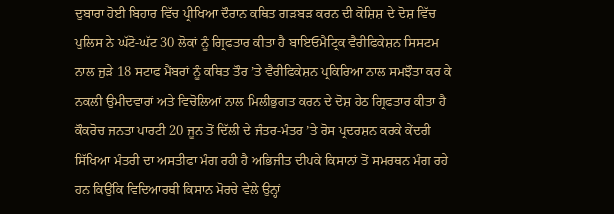ਦੁਬਾਰਾ ਹੋਈ ਬਿਹਾਰ ਵਿੱਚ ਪ੍ਰੀਖਿਆ ਦੌਰਾਨ ਕਥਿਤ ਗੜਬੜ ਕਰਨ ਦੀ ਕੋਸ਼ਿਸ਼ ਦੇ ਦੋਸ਼ ਵਿੱਚ ਪੁਲਿਸ ਨੇ ਘੱਟੋ-ਘੱਟ 30 ਲੋਕਾਂ ਨੂੰ ਗ੍ਰਿਫਤਾਰ ਕੀਤਾ ਹੈ ਬਾਇਓਮੈਟ੍ਰਿਕ ਵੈਰੀਫਿਕੇਸ਼ਨ ਸਿਸਟਮ ਨਾਲ ਜੁੜੇ 18 ਸਟਾਫ ਮੈਂਬਰਾਂ ਨੂੰ ਕਥਿਤ ਤੌਰ ’ਤੇ ਵੈਰੀਫਿਕੇਸ਼ਨ ਪ੍ਰਕਿਰਿਆ ਨਾਲ ਸਮਝੌਤਾ ਕਰ ਕੇ ਨਕਲੀ ਉਮੀਦਵਾਰਾਂ ਅਤੇ ਵਿਚੋਲਿਆਂ ਨਾਲ ਮਿਲੀਭੁਗਤ ਕਰਨ ਦੇ ਦੋਸ਼ ਹੇਠ ਗ੍ਰਿਫਤਾਰ ਕੀਤਾ ਹੈ ਕੌਕਰੋਚ ਜਨਤਾ ਪਾਰਟੀ 20 ਜੂਨ ਤੋਂ ਦਿੱਲੀ ਦੇ ਜੰਤਰ-ਮੰਤਰ ’ਤੇ ਰੋਸ ਪ੍ਰਦਰਸ਼ਨ ਕਰਕੇ ਕੇਂਦਰੀ ਸਿੱਖਿਆ ਮੰਤਰੀ ਦਾ ਅਸਤੀਫਾ ਮੰਗ ਰਹੀ ਹੈ ਅਭਿਜੀਤ ਦੀਪਕੇ ਕਿਸਾਨਾਂ ਤੋਂ ਸਮਰਥਨ ਮੰਗ ਰਹੇ ਹਨ ਕਿਉਂਕਿ ਵਿਦਿਆਰਥੀ ਕਿਸਾਨ ਮੋਰਚੇ ਵੇਲੇ ਉਨ੍ਹਾਂ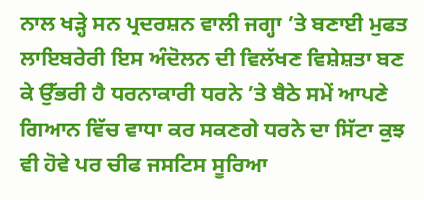ਨਾਲ ਖੜ੍ਹੇ ਸਨ ਪ੍ਰਦਰਸ਼ਨ ਵਾਲੀ ਜਗ੍ਹਾ ’ਤੇ ਬਣਾਈ ਮੁਫਤ ਲਾਇਬਰੇਰੀ ਇਸ ਅੰਦੋਲਨ ਦੀ ਵਿਲੱਖਣ ਵਿਸ਼ੇਸ਼ਤਾ ਬਣ ਕੇ ਉੱਭਰੀ ਹੈ ਧਰਨਾਕਾਰੀ ਧਰਨੇ ’ਤੇ ਬੈਠੇ ਸਮੇਂ ਆਪਣੇ ਗਿਆਨ ਵਿੱਚ ਵਾਧਾ ਕਰ ਸਕਣਗੇ ਧਰਨੇ ਦਾ ਸਿੱਟਾ ਕੁਝ ਵੀ ਹੋਵੇ ਪਰ ਚੀਫ ਜਸਟਿਸ ਸੂਰਿਆ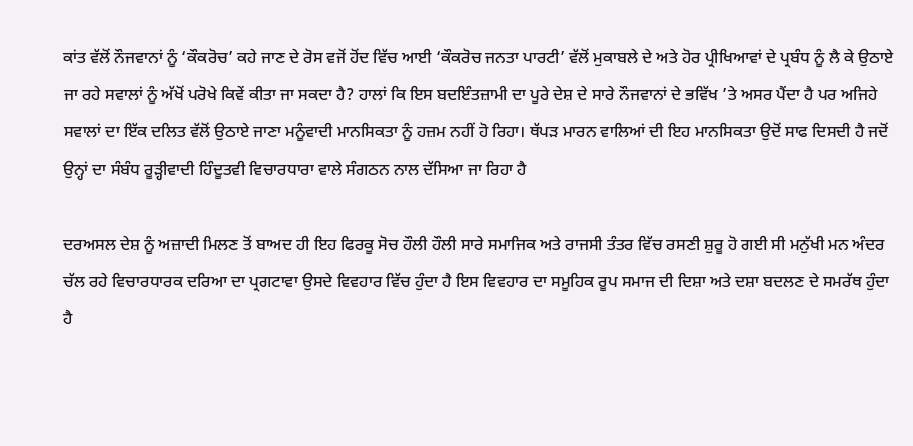ਕਾਂਤ ਵੱਲੋਂ ਨੌਜਵਾਨਾਂ ਨੂੰ ‘ਕੌਕਰੋਚ’ ਕਹੇ ਜਾਣ ਦੇ ਰੋਸ ਵਜੋਂ ਹੋਂਦ ਵਿੱਚ ਆਈ ‘ਕੌਕਰੋਚ ਜਨਤਾ ਪਾਰਟੀ’ ਵੱਲੋਂ ਮੁਕਾਬਲੇ ਦੇ ਅਤੇ ਹੋਰ ਪ੍ਰੀਖਿਆਵਾਂ ਦੇ ਪ੍ਰਬੰਧ ਨੂੰ ਲੈ ਕੇ ਉਠਾਏ ਜਾ ਰਹੇ ਸਵਾਲਾਂ ਨੂੰ ਅੱਖੋਂ ਪਰੋਖੇ ਕਿਵੇਂ ਕੀਤਾ ਜਾ ਸਕਦਾ ਹੈ? ਹਾਲਾਂ ਕਿ ਇਸ ਬਦਇੰਤਜ਼ਾਮੀ ਦਾ ਪੂਰੇ ਦੇਸ਼ ਦੇ ਸਾਰੇ ਨੌਜਵਾਨਾਂ ਦੇ ਭਵਿੱਖ ’ਤੇ ਅਸਰ ਪੈਂਦਾ ਹੈ ਪਰ ਅਜਿਹੇ ਸਵਾਲਾਂ ਦਾ ਇੱਕ ਦਲਿਤ ਵੱਲੋਂ ਉਠਾਏ ਜਾਣਾ ਮਨੂੰਵਾਦੀ ਮਾਨਸਿਕਤਾ ਨੂੰ ਹਜ਼ਮ ਨਹੀਂ ਹੋ ਰਿਹਾ। ਥੱਪੜ ਮਾਰਨ ਵਾਲਿਆਂ ਦੀ ਇਹ ਮਾਨਸਿਕਤਾ ਉਦੋਂ ਸਾਫ ਦਿਸਦੀ ਹੈ ਜਦੋਂ ਉਨ੍ਹਾਂ ਦਾ ਸੰਬੰਧ ਰੂੜ੍ਹੀਵਾਦੀ ਹਿੰਦੂਤਵੀ ਵਿਚਾਰਧਾਰਾ ਵਾਲੇ ਸੰਗਠਨ ਨਾਲ ਦੱਸਿਆ ਜਾ ਰਿਹਾ ਹੈ

ਦਰਅਸਲ ਦੇਸ਼ ਨੂੰ ਅਜ਼ਾਦੀ ਮਿਲਣ ਤੋਂ ਬਾਅਦ ਹੀ ਇਹ ਫਿਰਕੂ ਸੋਚ ਹੌਲੀ ਹੌਲੀ ਸਾਰੇ ਸਮਾਜਿਕ ਅਤੇ ਰਾਜਸੀ ਤੰਤਰ ਵਿੱਚ ਰਸਣੀ ਸ਼ੁਰੂ ਹੋ ਗਈ ਸੀ ਮਨੁੱਖੀ ਮਨ ਅੰਦਰ ਚੱਲ ਰਹੇ ਵਿਚਾਰਧਾਰਕ ਦਰਿਆ ਦਾ ਪ੍ਰਗਟਾਵਾ ਉਸਦੇ ਵਿਵਹਾਰ ਵਿੱਚ ਹੁੰਦਾ ਹੈ ਇਸ ਵਿਵਹਾਰ ਦਾ ਸਮੂਹਿਕ ਰੂਪ ਸਮਾਜ ਦੀ ਦਿਸ਼ਾ ਅਤੇ ਦਸ਼ਾ ਬਦਲਣ ਦੇ ਸਮਰੱਥ ਹੁੰਦਾ ਹੈ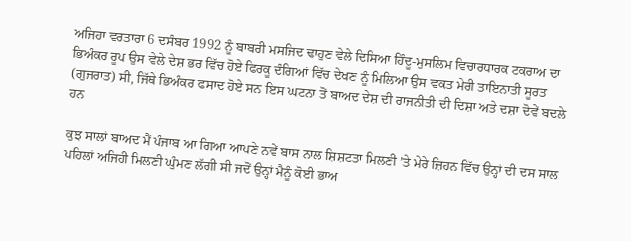ਅਜਿਹਾ ਵਰਤਾਰਾ 6 ਦਸੰਬਰ 1992 ਨੂੰ ਬਾਬਰੀ ਮਸਜਿਦ ਢਾਹੁਣ ਵੇਲੇ ਦਿਸਿਆ ਹਿੰਦੂ-ਮੁਸਲਿਮ ਵਿਚਾਰਧਾਰਕ ਟਕਰਾਅ ਦਾ ਭਿਅੰਕਰ ਰੂਪ ਉਸ ਵੇਲੇ ਦੇਸ਼ ਭਰ ਵਿੱਚ ਹੋਏ ਫਿਰਕੂ ਦੰਗਿਆਂ ਵਿੱਚ ਦੇਖਣ ਨੂੰ ਮਿਲਿਆ ਉਸ ਵਕਤ ਮੇਰੀ ਤਾਇਨਾਤੀ ਸੂਰਤ (ਗੁਜਰਾਤ) ਸੀ, ਜਿੱਥੇ ਭਿਅੰਕਰ ਫਸਾਦ ਹੋਏ ਸਨ ਇਸ ਘਟਨਾ ਤੋਂ ਬਾਅਦ ਦੇਸ਼ ਦੀ ਰਾਜਨੀਤੀ ਦੀ ਦਿਸ਼ਾ ਅਤੇ ਦਸ਼ਾ ਦੋਵੇਂ ਬਦਲੇ ਹਨ

ਕੁਝ ਸਾਲਾਂ ਬਾਅਦ ਮੈਂ ਪੰਜਾਬ ਆ ਗਿਆ ਆਪਣੇ ਨਵੇਂ ਬਾਸ ਨਾਲ ਸ਼ਿਸ਼ਟਤਾ ਮਿਲਣੀ ’ਤੇ ਮੇਰੇ ਜ਼ਿਹਨ ਵਿੱਚ ਉਨ੍ਹਾਂ ਦੀ ਦਸ ਸਾਲ ਪਹਿਲਾਂ ਅਜਿਹੀ ਮਿਲਣੀ ਘੁੰਮਣ ਲੱਗੀ ਸੀ ਜਦੋਂ ਉਨ੍ਹਾਂ ਮੈਨੂੰ ਕੋਈ ਭਾਅ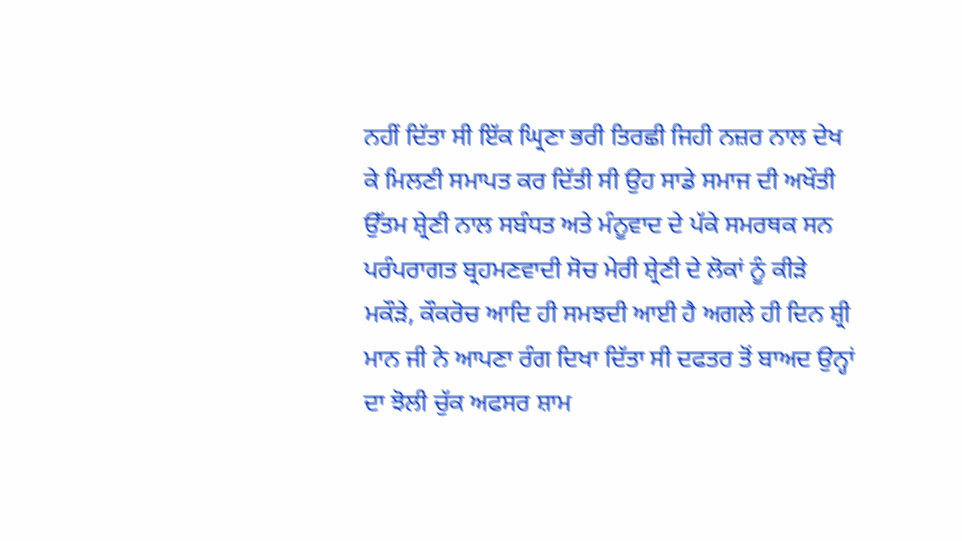ਨਹੀਂ ਦਿੱਤਾ ਸੀ ਇੱਕ ਘ੍ਰਿਣਾ ਭਰੀ ਤਿਰਛੀ ਜਿਹੀ ਨਜ਼ਰ ਨਾਲ ਦੇਖ ਕੇ ਮਿਲਣੀ ਸਮਾਪਤ ਕਰ ਦਿੱਤੀ ਸੀ ਉਹ ਸਾਡੇ ਸਮਾਜ ਦੀ ਅਖੌਤੀ ਉੱਤਮ ਸ਼੍ਰੇਣੀ ਨਾਲ ਸਬੰਧਤ ਅਤੇ ਮੰਨੂਵਾਦ ਦੇ ਪੱਕੇ ਸਮਰਥਕ ਸਨ ਪਰੰਪਰਾਗਤ ਬ੍ਰਹਮਣਵਾਦੀ ਸੋਚ ਮੇਰੀ ਸ਼੍ਰੇਣੀ ਦੇ ਲੋਕਾਂ ਨੂੰ ਕੀੜੇ ਮਕੌੜੇ, ਕੌਕਰੋਚ ਆਦਿ ਹੀ ਸਮਝਦੀ ਆਈ ਹੈ ਅਗਲੇ ਹੀ ਦਿਨ ਸ਼੍ਰੀ ਮਾਨ ਜੀ ਨੇ ਆਪਣਾ ਰੰਗ ਦਿਖਾ ਦਿੱਤਾ ਸੀ ਦਫਤਰ ਤੋਂ ਬਾਅਦ ਉਨ੍ਹਾਂ ਦਾ ਝੋਲੀ ਚੁੱਕ ਅਫਸਰ ਸ਼ਾਮ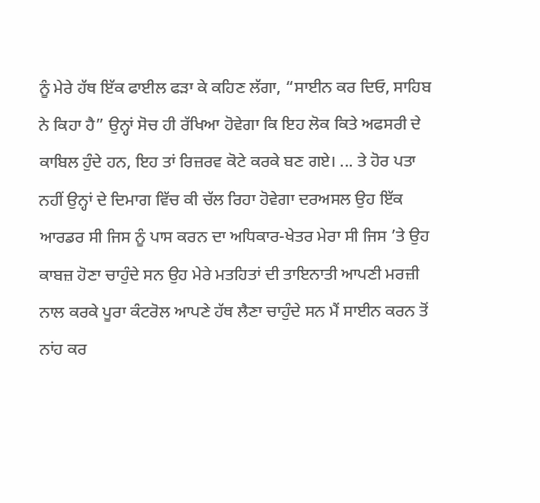ਨੂੰ ਮੇਰੇ ਹੱਥ ਇੱਕ ਫਾਈਲ ਫੜਾ ਕੇ ਕਹਿਣ ਲੱਗਾ, “ਸਾਈਨ ਕਰ ਦਿਓ, ਸਾਹਿਬ ਨੇ ਕਿਹਾ ਹੈ” ਉਨ੍ਹਾਂ ਸੋਚ ਹੀ ਰੱਖਿਆ ਹੋਵੇਗਾ ਕਿ ਇਹ ਲੋਕ ਕਿਤੇ ਅਫਸਰੀ ਦੇ ਕਾਬਿਲ ਹੁੰਦੇ ਹਨ, ਇਹ ਤਾਂ ਰਿਜ਼ਰਵ ਕੋਟੇ ਕਰਕੇ ਬਣ ਗਏ। ... ਤੇ ਹੋਰ ਪਤਾ ਨਹੀਂ ਉਨ੍ਹਾਂ ਦੇ ਦਿਮਾਗ ਵਿੱਚ ਕੀ ਚੱਲ ਰਿਹਾ ਹੋਵੇਗਾ ਦਰਅਸਲ ਉਹ ਇੱਕ ਆਰਡਰ ਸੀ ਜਿਸ ਨੂੰ ਪਾਸ ਕਰਨ ਦਾ ਅਧਿਕਾਰ-ਖੇਤਰ ਮੇਰਾ ਸੀ ਜਿਸ ’ਤੇ ਉਹ ਕਾਬਜ਼ ਹੋਣਾ ਚਾਹੁੰਦੇ ਸਨ ਉਹ ਮੇਰੇ ਮਤਹਿਤਾਂ ਦੀ ਤਾਇਨਾਤੀ ਆਪਣੀ ਮਰਜ਼ੀ ਨਾਲ ਕਰਕੇ ਪੂਰਾ ਕੰਟਰੋਲ ਆਪਣੇ ਹੱਥ ਲੈਣਾ ਚਾਹੁੰਦੇ ਸਨ ਮੈਂ ਸਾਈਨ ਕਰਨ ਤੋਂ ਨਾਂਹ ਕਰ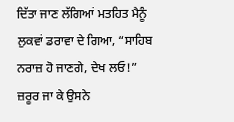ਦਿੱਤਾ ਜਾਣ ਲੱਗਿਆਂ ਮਤਹਿਤ ਮੈਨੂੰ ਲੁਕਵਾਂ ਡਰਾਵਾ ਦੇ ਗਿਆ, “ਸਾਹਿਬ ਨਰਾਜ਼ ਹੋ ਜਾਣਗੇ, ਦੇਖ ਲਓ!” ਜ਼ਰੂਰ ਜਾ ਕੇ ਉਸਨੇ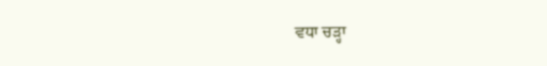ਵਧਾ ਚੜ੍ਹਾ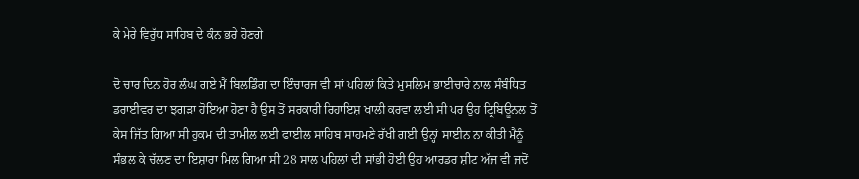ਕੇ ਮੇਰੇ ਵਿਰੁੱਧ ਸਾਹਿਬ ਦੇ ਕੰਨ ਭਰੇ ਹੋਣਗੇ

ਦੋ ਚਾਰ ਦਿਨ ਹੋਰ ਲੰਘ ਗਏ ਮੈਂ ਬਿਲਡਿੰਗ ਦਾ ਇੰਚਾਰਜ ਵੀ ਸਾਂ ਪਹਿਲਾਂ ਕਿਤੇ ਮੁਸਲਿਮ ਭਾਈਚਾਰੇ ਨਾਲ ਸੰਬੰਧਿਤ ਡਰਾਈਵਰ ਦਾ ਝਗੜਾ ਹੋਇਆ ਹੋਣਾ ਹੈ ਉਸ ਤੋਂ ਸਰਕਾਰੀ ਰਿਹਾਇਸ਼ ਖਾਲੀ ਕਰਵਾ ਲਈ ਸੀ ਪਰ ਉਹ ਟ੍ਰਿਬਿਊਨਲ ਤੋਂ ਕੇਸ ਜਿੱਤ ਗਿਆ ਸੀ ਹੁਕਮ ਦੀ ਤਾਮੀਲ ਲਈ ਫਾਈਲ ਸਾਹਿਬ ਸਾਹਮਣੇ ਰੱਖੀ ਗਈ ਉਨ੍ਹਾਂ ਸਾਈਨ ਨਾ ਕੀਤੀ ਮੈਨੂੰ ਸੰਭਲ ਕੇ ਚੱਲਣ ਦਾ ਇਸ਼ਾਰਾ ਮਿਲ ਗਿਆ ਸੀ 28 ਸਾਲ ਪਹਿਲਾਂ ਦੀ ਸਾਂਭੀ ਹੋਈ ਉਹ ਆਰਡਰ ਸ਼ੀਟ ਅੱਜ ਵੀ ਜਦੋਂ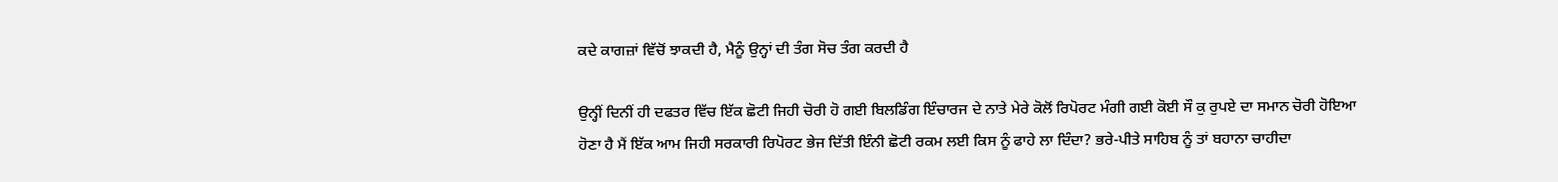ਕਦੇ ਕਾਗਜ਼ਾਂ ਵਿੱਚੋਂ ਝਾਕਦੀ ਹੈ, ਮੈਨੂੰ ਉਨ੍ਹਾਂ ਦੀ ਤੰਗ ਸੋਚ ਤੰਗ ਕਰਦੀ ਹੈ

ਉਨ੍ਹੀਂ ਦਿਨੀਂ ਹੀ ਦਫਤਰ ਵਿੱਚ ਇੱਕ ਛੋਟੀ ਜਿਹੀ ਚੋਰੀ ਹੋ ਗਈ ਬਿਲਡਿੰਗ ਇੰਚਾਰਜ ਦੇ ਨਾਤੇ ਮੇਰੇ ਕੋਲੋਂ ਰਿਪੋਰਟ ਮੰਗੀ ਗਈ ਕੋਈ ਸੌ ਕੁ ਰੁਪਏ ਦਾ ਸਮਾਨ ਚੋਰੀ ਹੋਇਆ ਹੋਣਾ ਹੈ ਮੈਂ ਇੱਕ ਆਮ ਜਿਹੀ ਸਰਕਾਰੀ ਰਿਪੋਰਟ ਭੇਜ ਦਿੱਤੀ ਇੰਨੀ ਛੋਟੀ ਰਕਮ ਲਈ ਕਿਸ ਨੂੰ ਫਾਹੇ ਲਾ ਦਿੰਦਾ? ਭਰੇ-ਪੀਤੇ ਸਾਹਿਬ ਨੂੰ ਤਾਂ ਬਹਾਨਾ ਚਾਹੀਦਾ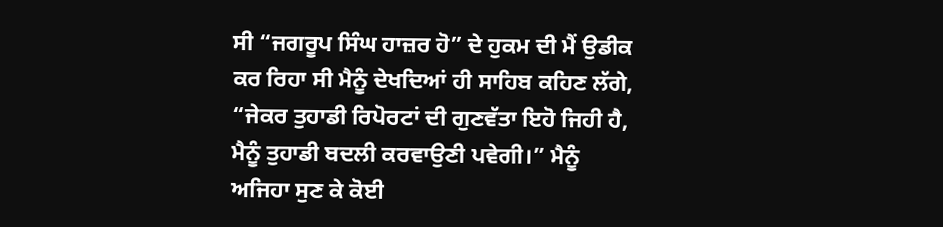ਸੀ “ਜਗਰੂਪ ਸਿੰਘ ਹਾਜ਼ਰ ਹੋ” ਦੇ ਹੁਕਮ ਦੀ ਮੈਂ ਉਡੀਕ ਕਰ ਰਿਹਾ ਸੀ ਮੈਨੂੰ ਦੇਖਦਿਆਂ ਹੀ ਸਾਹਿਬ ਕਹਿਣ ਲੱਗੇ, “ਜੇਕਰ ਤੁਹਾਡੀ ਰਿਪੋਰਟਾਂ ਦੀ ਗੁਣਵੱਤਾ ਇਹੋ ਜਿਹੀ ਹੈ, ਮੈਨੂੰ ਤੁਹਾਡੀ ਬਦਲੀ ਕਰਵਾਉਣੀ ਪਵੇਗੀ।” ਮੈਨੂੰ ਅਜਿਹਾ ਸੁਣ ਕੇ ਕੋਈ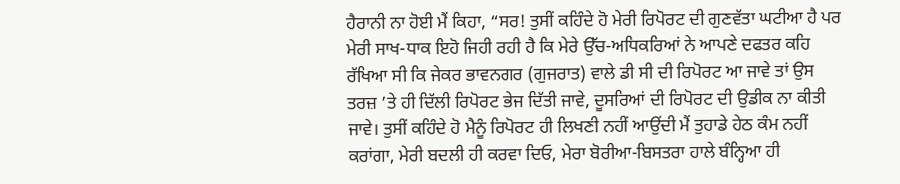ਹੈਰਾਨੀ ਨਾ ਹੋਈ ਮੈਂ ਕਿਹਾ, “ਸਰ! ਤੁਸੀਂ ਕਹਿੰਦੇ ਹੋ ਮੇਰੀ ਰਿਪੋਰਟ ਦੀ ਗੁਣਵੱਤਾ ਘਟੀਆ ਹੈ ਪਰ ਮੇਰੀ ਸਾਖ-ਧਾਕ ਇਹੋ ਜਿਹੀ ਰਹੀ ਹੈ ਕਿ ਮੇਰੇ ਉੱਚ-ਅਧਿਕਰਿਆਂ ਨੇ ਆਪਣੇ ਦਫਤਰ ਕਹਿ ਰੱਖਿਆ ਸੀ ਕਿ ਜੇਕਰ ਭਾਵਨਗਰ (ਗੁਜਰਾਤ) ਵਾਲੇ ਡੀ ਸੀ ਦੀ ਰਿਪੋਰਟ ਆ ਜਾਵੇ ਤਾਂ ਉਸ ਤਰਜ਼ ’ਤੇ ਹੀ ਦਿੱਲੀ ਰਿਪੋਰਟ ਭੇਜ ਦਿੱਤੀ ਜਾਵੇ, ਦੂਸਰਿਆਂ ਦੀ ਰਿਪੋਰਟ ਦੀ ਉਡੀਕ ਨਾ ਕੀਤੀ ਜਾਵੇ। ਤੁਸੀਂ ਕਹਿੰਦੇ ਹੋ ਮੈਨੂੰ ਰਿਪੋਰਟ ਹੀ ਲਿਖਣੀ ਨਹੀਂ ਆਉਂਦੀ ਮੈਂ ਤੁਹਾਡੇ ਹੇਠ ਕੰਮ ਨਹੀਂ ਕਰਾਂਗਾ, ਮੇਰੀ ਬਦਲੀ ਹੀ ਕਰਵਾ ਦਿਓ, ਮੇਰਾ ਬੋਰੀਆ-ਬਿਸਤਰਾ ਹਾਲੇ ਬੰਨ੍ਹਿਆ ਹੀ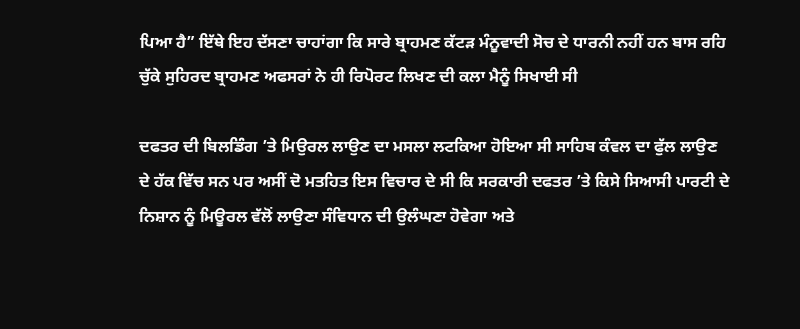ਪਿਆ ਹੈ” ਇੱਥੇ ਇਹ ਦੱਸਣਾ ਚਾਹਾਂਗਾ ਕਿ ਸਾਰੇ ਬ੍ਰਾਹਮਣ ਕੱਟੜ ਮੰਨੂਵਾਦੀ ਸੋਚ ਦੇ ਧਾਰਨੀ ਨਹੀਂ ਹਨ ਬਾਸ ਰਹਿ ਚੁੱਕੇ ਸੁਹਿਰਦ ਬ੍ਰਾਹਮਣ ਅਫਸਰਾਂ ਨੇ ਹੀ ਰਿਪੋਰਟ ਲਿਖਣ ਦੀ ਕਲਾ ਮੈਨੂੰ ਸਿਖਾਈ ਸੀ

ਦਫਤਰ ਦੀ ਬਿਲਡਿੰਗ ’ਤੇ ਮਿਉਰਲ ਲਾਉਣ ਦਾ ਮਸਲਾ ਲਟਕਿਆ ਹੋਇਆ ਸੀ ਸਾਹਿਬ ਕੰਵਲ ਦਾ ਫੁੱਲ ਲਾਉਣ ਦੇ ਹੱਕ ਵਿੱਚ ਸਨ ਪਰ ਅਸੀਂ ਦੋ ਮਤਹਿਤ ਇਸ ਵਿਚਾਰ ਦੇ ਸੀ ਕਿ ਸਰਕਾਰੀ ਦਫਤਰ ’ਤੇ ਕਿਸੇ ਸਿਆਸੀ ਪਾਰਟੀ ਦੇ ਨਿਸ਼ਾਨ ਨੂੰ ਮਿਊਰਲ ਵੱਲੋਂ ਲਾਉਣਾ ਸੰਵਿਧਾਨ ਦੀ ਉਲੰਘਣਾ ਹੋਵੇਗਾ ਅਤੇ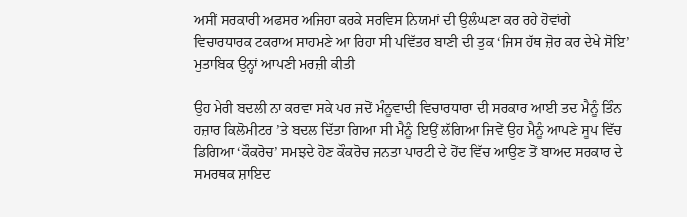ਅਸੀਂ ਸਰਕਾਰੀ ਅਫਸਰ ਅਜਿਹਾ ਕਰਕੇ ਸਰਵਿਸ ਨਿਯਮਾਂ ਦੀ ਉਲੰਘਣਾ ਕਰ ਰਹੇ ਹੋਵਾਂਗੇ ਵਿਚਾਰਧਾਰਕ ਟਕਰਾਅ ਸਾਹਮਣੇ ਆ ਰਿਹਾ ਸੀ ਪਵਿੱਤਰ ਬਾਣੀ ਦੀ ਤੁਕ ‘ਜਿਸ ਹੱਥ ਜ਼ੋਰ ਕਰ ਦੇਖੇ ਸੋਇ’ ਮੁਤਾਬਿਕ ਉਨ੍ਹਾਂ ਆਪਣੀ ਮਰਜ਼ੀ ਕੀਤੀ

ਉਹ ਮੇਰੀ ਬਦਲੀ ਨਾ ਕਰਵਾ ਸਕੇ ਪਰ ਜਦੋਂ ਮੰਨੂਵਾਦੀ ਵਿਚਾਰਧਾਰਾ ਦੀ ਸਰਕਾਰ ਆਈ ਤਦ ਮੈਨੂੰ ਤਿੰਨ ਹਜ਼ਾਰ ਕਿਲੋਮੀਟਰ ’ਤੇ ਬਦਲ ਦਿੱਤਾ ਗਿਆ ਸੀ ਮੈਨੂੰ ਇਉਂ ਲੱਗਿਆ ਜਿਵੇਂ ਉਹ ਮੈਨੂੰ ਆਪਣੇ ਸੂਪ ਵਿੱਚ ਡਿਗਿਆ ‘ਕੌਕਰੋਚ’ ਸਮਝਦੇ ਹੋਣ ਕੌਕਰੋਚ ਜਨਤਾ ਪਾਰਟੀ ਦੇ ਹੋਂਦ ਵਿੱਚ ਆਉਣ ਤੋਂ ਬਾਅਦ ਸਰਕਾਰ ਦੇ ਸਮਰਥਕ ਸ਼ਾਇਦ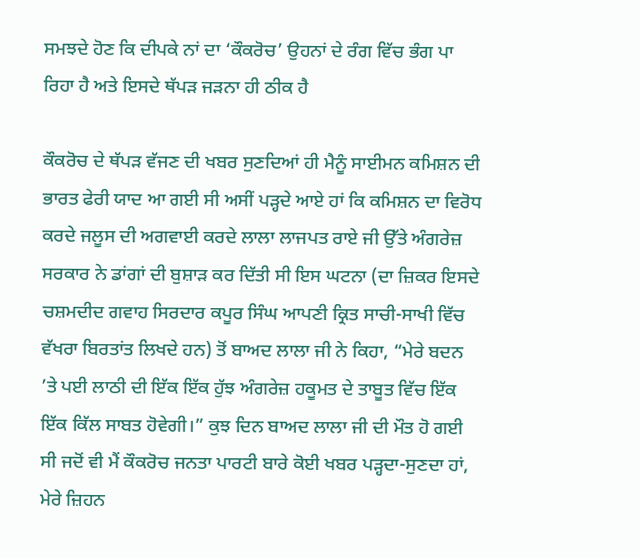ਸਮਝਦੇ ਹੋਣ ਕਿ ਦੀਪਕੇ ਨਾਂ ਦਾ ‘ਕੌਕਰੋਚ’ ਉਹਨਾਂ ਦੇ ਰੰਗ ਵਿੱਚ ਭੰਗ ਪਾ ਰਿਹਾ ਹੈ ਅਤੇ ਇਸਦੇ ਥੱਪੜ ਜੜਨਾ ਹੀ ਠੀਕ ਹੈ

ਕੌਕਰੋਚ ਦੇ ਥੱਪੜ ਵੱਜਣ ਦੀ ਖਬਰ ਸੁਣਦਿਆਂ ਹੀ ਮੈਨੂੰ ਸਾਈਮਨ ਕਮਿਸ਼ਨ ਦੀ ਭਾਰਤ ਫੇਰੀ ਯਾਦ ਆ ਗਈ ਸੀ ਅਸੀਂ ਪੜ੍ਹਦੇ ਆਏ ਹਾਂ ਕਿ ਕਮਿਸ਼ਨ ਦਾ ਵਿਰੋਧ ਕਰਦੇ ਜਲੂਸ ਦੀ ਅਗਵਾਈ ਕਰਦੇ ਲਾਲਾ ਲਾਜਪਤ ਰਾਏ ਜੀ ਉੱਤੇ ਅੰਗਰੇਜ਼ ਸਰਕਾਰ ਨੇ ਡਾਂਗਾਂ ਦੀ ਬੁਸ਼ਾੜ ਕਰ ਦਿੱਤੀ ਸੀ ਇਸ ਘਟਨਾ (ਦਾ ਜ਼ਿਕਰ ਇਸਦੇ ਚਸ਼ਮਦੀਦ ਗਵਾਹ ਸਿਰਦਾਰ ਕਪੂਰ ਸਿੰਘ ਆਪਣੀ ਕ੍ਰਿਤ ਸਾਚੀ-ਸਾਖੀ ਵਿੱਚ ਵੱਖਰਾ ਬਿਰਤਾਂਤ ਲਿਖਦੇ ਹਨ) ਤੋਂ ਬਾਅਦ ਲਾਲਾ ਜੀ ਨੇ ਕਿਹਾ, “ਮੇਰੇ ਬਦਨ ’ਤੇ ਪਈ ਲਾਠੀ ਦੀ ਇੱਕ ਇੱਕ ਹੁੱਝ ਅੰਗਰੇਜ਼ ਹਕੂਮਤ ਦੇ ਤਾਬੂਤ ਵਿੱਚ ਇੱਕ ਇੱਕ ਕਿੱਲ ਸਾਬਤ ਹੋਵੇਗੀ।” ਕੁਝ ਦਿਨ ਬਾਅਦ ਲਾਲਾ ਜੀ ਦੀ ਮੌਤ ਹੋ ਗਈ ਸੀ ਜਦੋਂ ਵੀ ਮੈਂ ਕੌਕਰੋਚ ਜਨਤਾ ਪਾਰਟੀ ਬਾਰੇ ਕੋਈ ਖਬਰ ਪੜ੍ਹਦਾ-ਸੁਣਦਾ ਹਾਂ, ਮੇਰੇ ਜ਼ਿਹਨ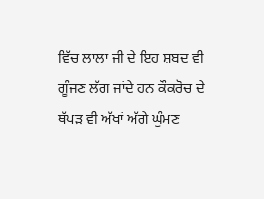ਵਿੱਚ ਲਾਲਾ ਜੀ ਦੇ ਇਹ ਸ਼ਬਦ ਵੀ ਗੂੰਜਣ ਲੱਗ ਜਾਂਦੇ ਹਨ ਕੌਕਰੋਚ ਦੇ ਥੱਪੜ ਵੀ ਅੱਖਾਂ ਅੱਗੇ ਘੁੰਮਣ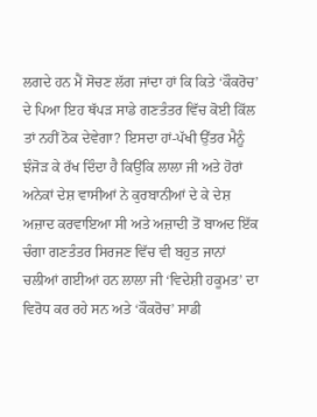ਲਗਦੇ ਹਨ ਮੈਂ ਸੋਚਣ ਲੱਗ ਜਾਂਦਾ ਹਾਂ ਕਿ ਕਿਤੇ ‘ਕੌਕਰੋਚ’ ਦੇ ਪਿਆ ਇਹ ਥੱਪੜ ਸਾਡੇ ਗਣਤੰਤਰ ਵਿੱਚ ਕੋਈ ਕਿੱਲ ਤਾਂ ਨਹੀਂ ਠੋਕ ਦੇਵੇਗਾ? ਇਸਦਾ ਹਾਂ-ਪੱਖੀ ਉੱਤਰ ਮੈਨੂੰ ਝੰਜੋੜ ਕੇ ਰੱਖ ਦਿੰਦਾ ਹੈ ਕਿਉਂਕਿ ਲਾਲਾ ਜੀ ਅਤੇ ਹੋਰਾਂ ਅਨੇਕਾਂ ਦੇਸ਼ ਵਾਸੀਆਂ ਨੇ ਕੁਰਬਾਨੀਆਂ ਦੇ ਕੇ ਦੇਸ਼ ਅਜ਼ਾਦ ਕਰਵਾਇਆ ਸੀ ਅਤੇ ਅਜ਼ਾਦੀ ਤੋਂ ਬਾਅਦ ਇੱਕ ਚੰਗਾ ਗਣਤੰਤਰ ਸਿਰਜਣ ਵਿੱਚ ਵੀ ਬਹੁਤ ਜਾਨਾਂ ਚਲੀਆਂ ਗਈਆਂ ਹਨ ਲਾਲਾ ਜੀ ‘ਵਿਦੇਸ਼ੀ ਹਕੂਮਤ’ ਦਾ ਵਿਰੋਧ ਕਰ ਰਹੇ ਸਨ ਅਤੇ ‘ਕੌਕਰੋਚ’ ਸਾਡੀ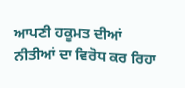ਆਪਣੀ ਹਕੂਮਤ ਦੀਆਂ ਨੀਤੀਆਂ ਦਾ ਵਿਰੋਧ ਕਰ ਰਿਹਾ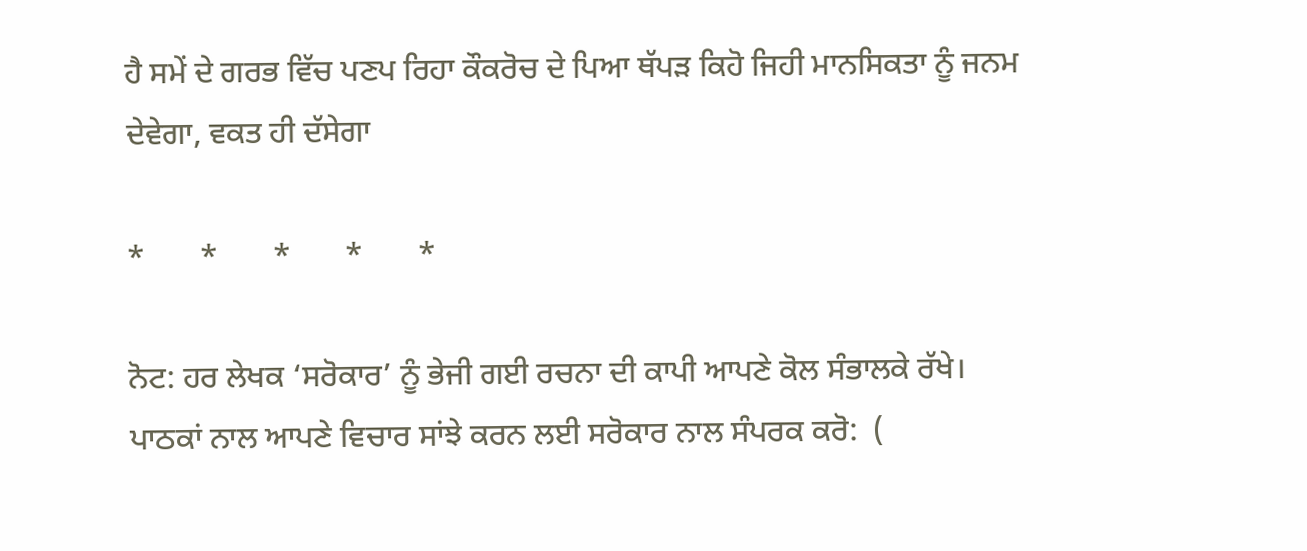ਹੈ ਸਮੇਂ ਦੇ ਗਰਭ ਵਿੱਚ ਪਣਪ ਰਿਹਾ ਕੌਕਰੋਚ ਦੇ ਪਿਆ ਥੱਪੜ ਕਿਹੋ ਜਿਹੀ ਮਾਨਸਿਕਤਾ ਨੂੰ ਜਨਮ ਦੇਵੇਗਾ, ਵਕਤ ਹੀ ਦੱਸੇਗਾ

*       *       *       *       *

ਨੋਟ: ਹਰ ਲੇਖਕ ‘ਸਰੋਕਾਰ’ ਨੂੰ ਭੇਜੀ ਗਈ ਰਚਨਾ ਦੀ ਕਾਪੀ ਆਪਣੇ ਕੋਲ ਸੰਭਾਲਕੇ ਰੱਖੇ।
ਪਾਠਕਾਂ ਨਾਲ ਆਪਣੇ ਵਿਚਾਰ ਸਾਂਝੇ ਕਰਨ ਲਈ ਸਰੋਕਾਰ ਨਾਲ ਸੰਪਰਕ ਕਰੋ:  (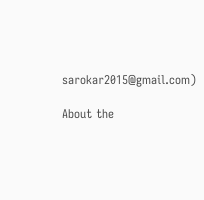sarokar2015@gmail.com)

About the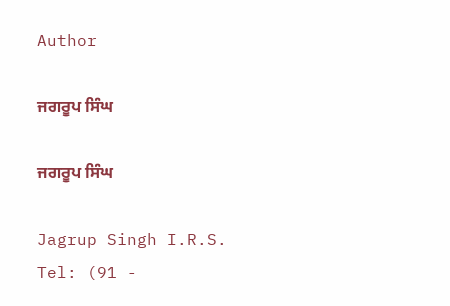Author

ਜਗਰੂਪ ਸਿੰਘ

ਜਗਰੂਪ ਸਿੰਘ

Jagrup Singh I.R.S.
Tel: (91 -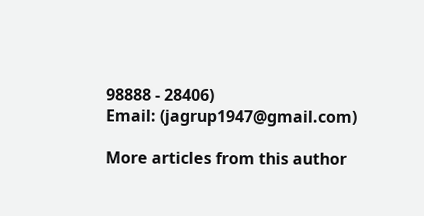98888 - 28406)
Email: (jagrup1947@gmail.com)

More articles from this author